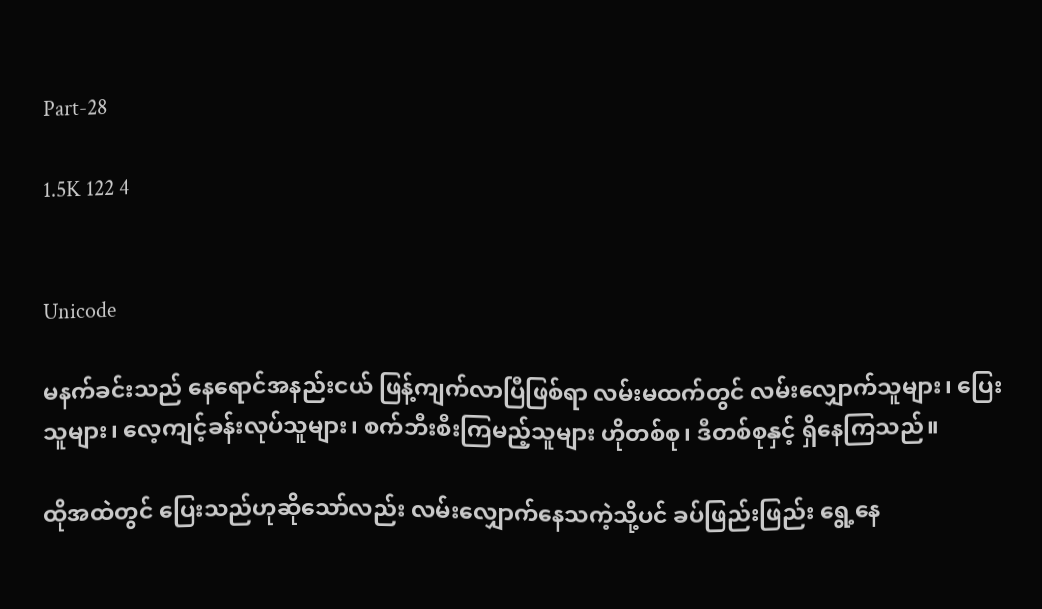Part-28

1.5K 122 4


Unicode

မနက်ခင်းသည် နေရောင်အနည်းငယ် ဖြန့်ကျက်လာပြီဖြစ်ရာ လမ်းမထက်တွင် လမ်းလျှောက်သူများ၊ ပြေးသူများ၊ လေ့ကျင့်ခန်းလုပ်သူများ၊ စက်ဘီးစီးကြမည့်သူများ ဟိုတစ်စု၊ ဒီတစ်စုနှင့် ရှိနေကြသည်။

ထိုအထဲတွင် ပြေးသည်ဟုဆိုသော်လည်း လမ်းလျှောက်နေသကဲ့သို့ပင် ခပ်ဖြည်းဖြည်း ရွေ့နေ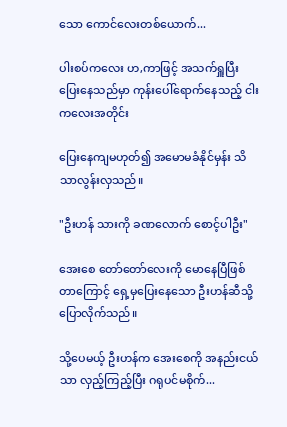သော ကောင်လေးတစ်ယောက်...

ပါးစပ်ကလေး ဟ,ကာဖြင့် အသက်ရှူပြီး ပြေးနေသည်မှာ ကုန်းပေါ်ရောက်နေသည့် ငါးကလေးအတိုင်း

ပြေးနေကျမဟုတ်၍ အမောမခံနိုင်မှန်း သိသာလွန်းလှသည်။

"ဦးဟန် သားကို ခဏလောက် စောင့်ပါဦး"

အေးစေ တော်တော်လေးကို မောနေပြီဖြစ်တာကြောင့် ရှေ့မှပြေးနေသော ဦးဟန်ဆီသို့ ပြောလိုက်သည်။

သို့ပေမယ့် ဦးဟန်က အေးစေကို အနည်းငယ်သာ လှည့်ကြည့်ပြီး ဂရုပင်မစိုက်...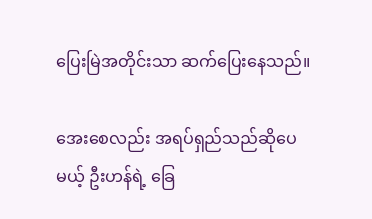ပြေးမြဲအတိုင်းသာ ဆက်ပြေးနေသည်။

အေးစေလည်း အရပ်ရှည်သည်ဆိုပေမယ့် ဦးဟန်ရဲ့ ခြေ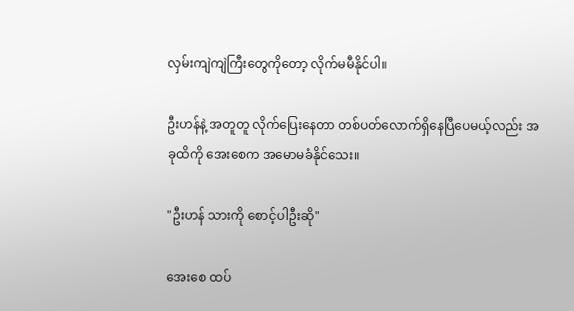လှမ်းကျဲကျဲကြီးတွေကိုတော့ လိုက်မမီနိုင်ပါ။

ဦးဟန်နဲ့ အတူတူ လိုက်ပြေးနေတာ တစ်ပတ်လောက်ရှိနေပြီပေမယ့်လည်း အခုထိကို အေးစေက အမောမခံနိုင်သေး။

"ဦးဟန် သားကို စောင့်ပါဦးဆို"

အေးစေ ထပ်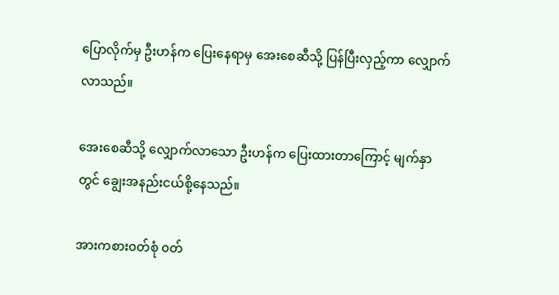ပြောလိုက်မှ ဦးဟန်က ပြေးနေရာမှ အေးစေဆီသို့ ပြန်ပြီးလှည့်ကာ လျှောက်လာသည်။

အေးစေဆီသို့ လျှောက်လာသော ဦးဟန်က ပြေးထားတာကြောင့် မျက်နှာတွင် ချွေးအနည်းငယ်စို့နေသည်။

အားကစား၀တ်စုံ ၀တ်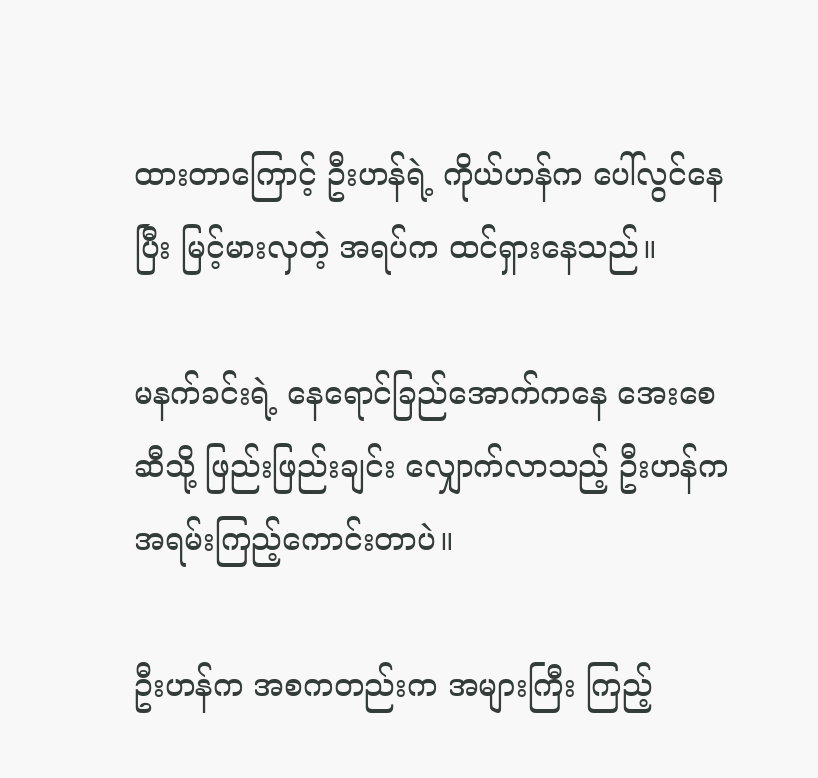ထားတာကြောင့် ဦးဟန်ရဲ့ ကိုယ်ဟန်က ပေါ်လွင်နေပြီး မြင့်မားလှတဲ့ အရပ်က ထင်ရှားနေသည်။

မနက်ခင်းရဲ့ နေရောင်ခြည်အောက်ကနေ အေးစေဆီသို့ ဖြည်းဖြည်းချင်း လျှောက်လာသည့် ဦးဟန်က အရမ်းကြည့်ကောင်းတာပဲ။

ဦးဟန်က အစကတည်းက အများကြီး ကြည့်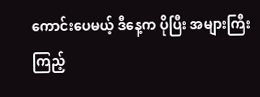ကောင်းပေမယ့် ဒီနေ့က ပိုပြီး အများကြီး ကြည့်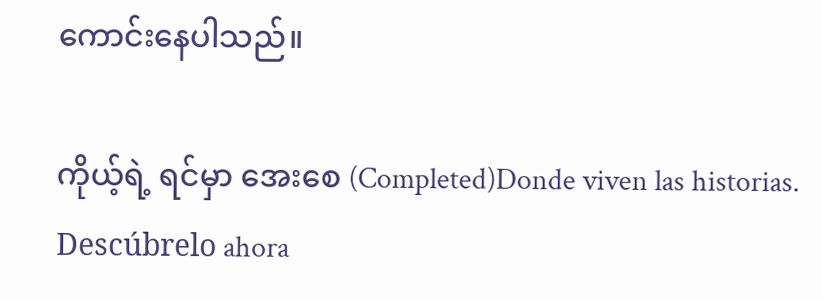ကောင်းနေပါသည်။

ကိုယ့်ရဲ့ ရင်မှာ အေးစေ (Completed)Donde viven las historias. Descúbrelo ahora